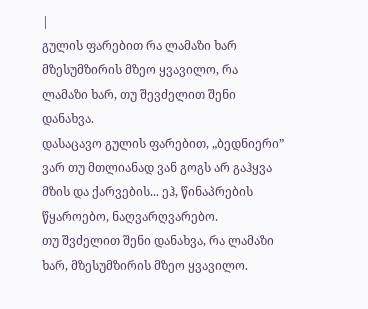|
გულის ფარებით რა ლამაზი ხარ მზესუმზირის მზეო ყვავილო, რა ლამაზი ხარ, თუ შევძელით შენი დანახვა.
დასაცავო გულის ფარებით, „ბედნიერი” ვარ თუ მთლიანად ვან გოგს არ გაჰყვა
მზის და ქარვების... ეჰ, წინაპრების წყაროებო, ნაღვარღვარებო.
თუ შვძელით შენი დანახვა, რა ლამაზი ხარ, მზესუმზირის მზეო ყვავილო.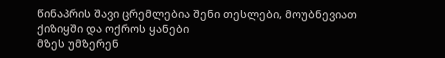წინაპრის შავი ცრემლებია შენი თესლები, მოუბნევიათ ქიზიყში და ოქროს ყანები
მზეს უმზერენ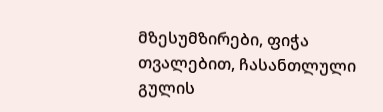მზესუმზირები, ფიჭა თვალებით, ჩასანთლული გულის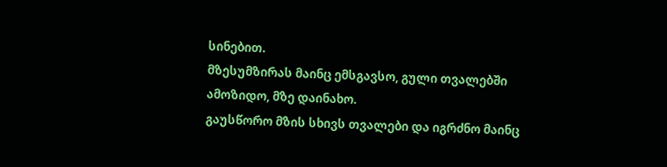სინებით.
მზესუმზირას მაინც ემსგავსო, გული თვალებში ამოზიდო, მზე დაინახო.
გაუსწორო მზის სხივს თვალები და იგრძნო მაინც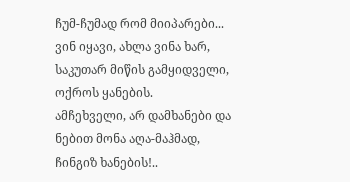ჩუმ-ჩუმად რომ მიიპარები...
ვინ იყავი, ახლა ვინა ხარ, საკუთარ მიწის გამყიდველი, ოქროს ყანების.
ამჩეხველი, არ დამხანები და ნებით მონა აღა-მაჰმად, ჩინგიზ ხანების!..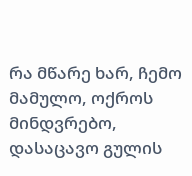რა მწარე ხარ, ჩემო მამულო, ოქროს მინდვრებო, დასაცავო გულის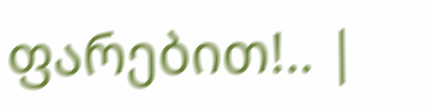ფარებით!.. |